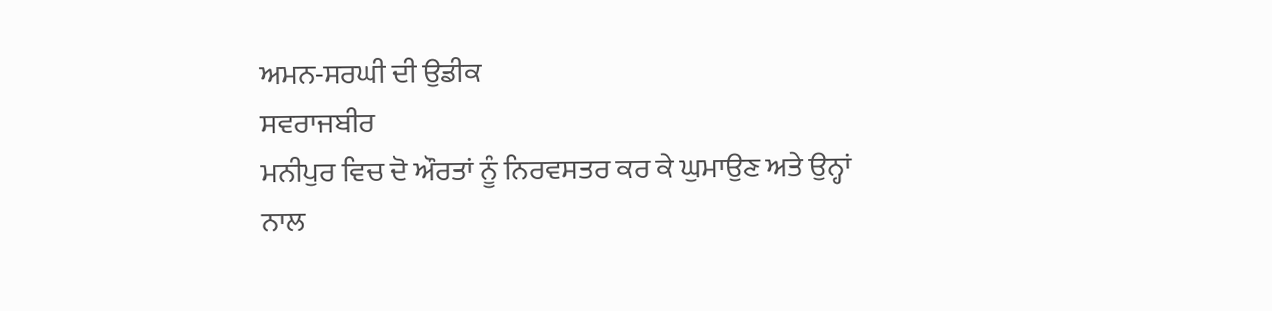ਅਮਨ-ਸਰਘੀ ਦੀ ਉਡੀਕ
ਸਵਰਾਜਬੀਰ
ਮਨੀਪੁਰ ਵਿਚ ਦੋ ਔਰਤਾਂ ਨੂੰ ਨਿਰਵਸਤਰ ਕਰ ਕੇ ਘੁਮਾਉਣ ਅਤੇ ਉਨ੍ਹਾਂ ਨਾਲ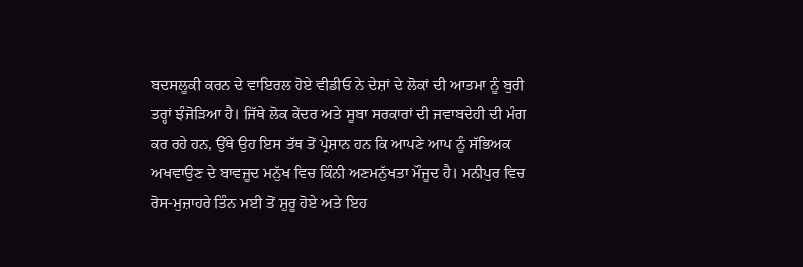ਬਦਸਲੂਕੀ ਕਰਨ ਦੇ ਵਾਇਰਲ ਹੋਏ ਵੀਡੀਓ ਨੇ ਦੇਸ਼ਾਂ ਦੇ ਲੋਕਾਂ ਦੀ ਆਤਮਾ ਨੂੰ ਬੁਰੀ ਤਰ੍ਹਾਂ ਝੰਜੋੜਿਆ ਹੈ। ਜਿੱਥੇ ਲੋਕ ਕੇਂਦਰ ਅਤੇ ਸੂਬਾ ਸਰਕਾਰਾਂ ਦੀ ਜਵਾਬਦੇਹੀ ਦੀ ਮੰਗ ਕਰ ਰਹੇ ਹਨ, ਉੱਥੇ ਉਹ ਇਸ ਤੱਥ ਤੋਂ ਪ੍ਰੇਸ਼ਾਨ ਹਨ ਕਿ ਆਪਣੇ ਆਪ ਨੂੰ ਸੱਭਿਅਕ ਅਖਵਾਉਣ ਦੇ ਬਾਵਜੂਦ ਮਨੁੱਖ ਵਿਚ ਕਿੰਨੀ ਅਣਮਨੁੱਖਤਾ ਮੌਜੂਦ ਹੈ। ਮਨੀਪੁਰ ਵਿਚ ਰੋਸ-ਮੁਜ਼ਾਹਰੇ ਤਿੰਨ ਮਈ ਤੋਂ ਸ਼ੁਰੂ ਹੋਏ ਅਤੇ ਇਹ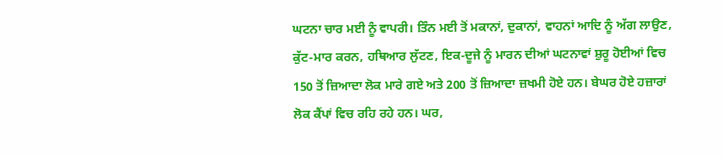ਘਟਨਾ ਚਾਰ ਮਈ ਨੂੰ ਵਾਪਰੀ। ਤਿੰਨ ਮਈ ਤੋਂ ਮਕਾਨਾਂ, ਦੁਕਾਨਾਂ, ਵਾਹਨਾਂ ਆਦਿ ਨੂੰ ਅੱਗ ਲਾਉਣ, ਕੁੱਟ-ਮਾਰ ਕਰਨ, ਹਥਿਆਰ ਲੁੱਟਣ, ਇਕ-ਦੂਜੇ ਨੂੰ ਮਾਰਨ ਦੀਆਂ ਘਟਨਾਵਾਂ ਸ਼ੁਰੂ ਹੋਈਆਂ ਵਿਚ 150 ਤੋਂ ਜ਼ਿਆਦਾ ਲੋਕ ਮਾਰੇ ਗਏ ਅਤੇ 200 ਤੋਂ ਜ਼ਿਆਦਾ ਜ਼ਖਮੀ ਹੋਏ ਹਨ। ਬੇਘਰ ਹੋਏ ਹਜ਼ਾਰਾਂ ਲੋਕ ਕੈਂਪਾਂ ਵਿਚ ਰਹਿ ਰਹੇ ਹਨ। ਘਰ,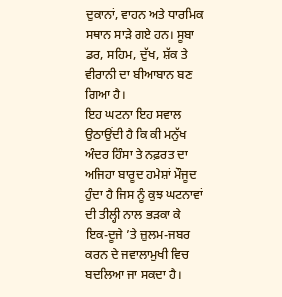ਦੁਕਾਨਾਂ, ਵਾਹਨ ਅਤੇ ਧਾਰਮਿਕ ਸਥਾਨ ਸਾੜੇ ਗਏ ਹਨ। ਸੂਬਾ ਡਰ, ਸਹਿਮ, ਦੁੱਖ, ਸ਼ੱਕ ਤੇ ਵੀਰਾਨੀ ਦਾ ਬੀਆਬਾਨ ਬਣ ਗਿਆ ਹੈ।
ਇਹ ਘਟਨਾ ਇਹ ਸਵਾਲ ਉਠਾਉਂਦੀ ਹੈ ਕਿ ਕੀ ਮਨੁੱਖ ਅੰਦਰ ਹਿੰਸਾ ਤੇ ਨਫ਼ਰਤ ਦਾ ਅਜਿਹਾ ਬਾਰੂਦ ਹਮੇਸ਼ਾਂ ਮੌਜੂਦ ਹੁੰਦਾ ਹੈ ਜਿਸ ਨੂੰ ਕੁਝ ਘਟਨਾਵਾਂ ਦੀ ਤੀਲ੍ਹੀ ਨਾਲ ਭੜਕਾ ਕੇ ਇਕ-ਦੂਜੇ ’ਤੇ ਜ਼ੁਲਮ-ਜਬਰ ਕਰਨ ਦੇ ਜਵਾਲਾਮੁਖੀ ਵਿਚ ਬਦਲਿਆ ਜਾ ਸਕਦਾ ਹੈ।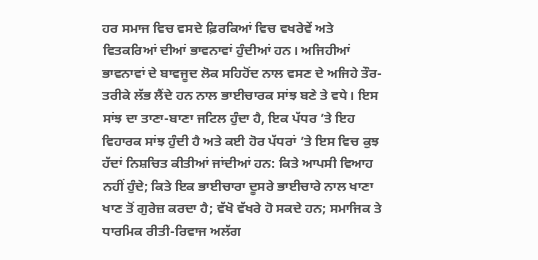ਹਰ ਸਮਾਜ ਵਿਚ ਵਸਦੇ ਫ਼ਿਰਕਿਆਂ ਵਿਚ ਵਖਰੇਵੇਂ ਅਤੇ ਵਿਤਕਰਿਆਂ ਦੀਆਂ ਭਾਵਨਾਵਾਂ ਹੁੰਦੀਆਂ ਹਨ। ਅਜਿਹੀਆਂ ਭਾਵਨਾਵਾਂ ਦੇ ਬਾਵਜੂਦ ਲੋਕ ਸਹਿਹੋਂਦ ਨਾਲ ਵਸਣ ਦੇ ਅਜਿਹੇ ਤੌਰ-ਤਰੀਕੇ ਲੱਭ ਲੈਂਦੇ ਹਨ ਨਾਲ ਭਾਈਚਾਰਕ ਸਾਂਝ ਬਣੇ ਤੇ ਵਧੇ। ਇਸ ਸਾਂਝ ਦਾ ਤਾਣਾ-ਬਾਣਾ ਜਟਿਲ ਹੁੰਦਾ ਹੈ, ਇਕ ਪੱਧਰ ’ਤੇ ਇਹ ਵਿਹਾਰਕ ਸਾਂਝ ਹੁੰਦੀ ਹੈ ਅਤੇ ਕਈ ਹੋਰ ਪੱਧਰਾਂ ’ਤੇ ਇਸ ਵਿਚ ਕੁਝ ਹੱਦਾਂ ਨਿਸ਼ਚਿਤ ਕੀਤੀਆਂ ਜਾਂਦੀਆਂ ਹਨ: ਕਿਤੇ ਆਪਸੀ ਵਿਆਹ ਨਹੀਂ ਹੁੰਦੇ; ਕਿਤੇ ਇਕ ਭਾਈਚਾਰਾ ਦੂਸਰੇ ਭਾਈਚਾਰੇ ਨਾਲ ਖਾਣਾ ਖਾਣ ਤੋਂ ਗੁਰੇਜ਼ ਕਰਦਾ ਹੈ; ਵੱਖੋ ਵੱਖਰੇ ਹੋ ਸਕਦੇ ਹਨ; ਸਮਾਜਿਕ ਤੇ ਧਾਰਮਿਕ ਰੀਤੀ-ਰਿਵਾਜ ਅਲੱਗ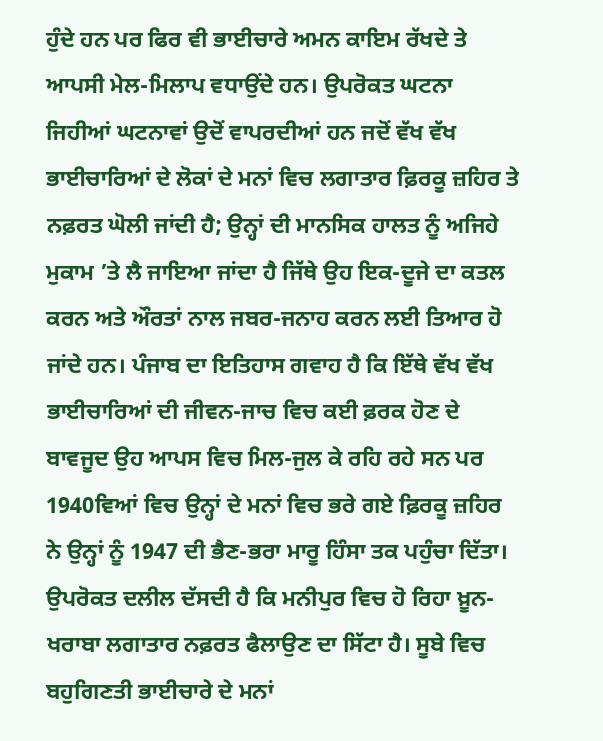ਹੁੰਦੇ ਹਨ ਪਰ ਫਿਰ ਵੀ ਭਾਈਚਾਰੇ ਅਮਨ ਕਾਇਮ ਰੱਖਦੇ ਤੇ ਆਪਸੀ ਮੇਲ-ਮਿਲਾਪ ਵਧਾਉਂਦੇ ਹਨ। ਉਪਰੋਕਤ ਘਟਨਾ ਜਿਹੀਆਂ ਘਟਨਾਵਾਂ ਉਦੋਂ ਵਾਪਰਦੀਆਂ ਹਨ ਜਦੋਂ ਵੱਖ ਵੱਖ ਭਾਈਚਾਰਿਆਂ ਦੇ ਲੋਕਾਂ ਦੇ ਮਨਾਂ ਵਿਚ ਲਗਾਤਾਰ ਫ਼ਿਰਕੂ ਜ਼ਹਿਰ ਤੇ ਨਫ਼ਰਤ ਘੋਲੀ ਜਾਂਦੀ ਹੈ; ਉਨ੍ਹਾਂ ਦੀ ਮਾਨਸਿਕ ਹਾਲਤ ਨੂੰ ਅਜਿਹੇ ਮੁਕਾਮ ’ਤੇ ਲੈ ਜਾਇਆ ਜਾਂਦਾ ਹੈ ਜਿੱਥੇ ਉਹ ਇਕ-ਦੂਜੇ ਦਾ ਕਤਲ ਕਰਨ ਅਤੇ ਔਰਤਾਂ ਨਾਲ ਜਬਰ-ਜਨਾਹ ਕਰਨ ਲਈ ਤਿਆਰ ਹੋ ਜਾਂਦੇ ਹਨ। ਪੰਜਾਬ ਦਾ ਇਤਿਹਾਸ ਗਵਾਹ ਹੈ ਕਿ ਇੱਥੇ ਵੱਖ ਵੱਖ ਭਾਈਚਾਰਿਆਂ ਦੀ ਜੀਵਨ-ਜਾਚ ਵਿਚ ਕਈ ਫ਼ਰਕ ਹੋਣ ਦੇ ਬਾਵਜੂਦ ਉਹ ਆਪਸ ਵਿਚ ਮਿਲ-ਜੁਲ ਕੇ ਰਹਿ ਰਹੇ ਸਨ ਪਰ 1940ਵਿਆਂ ਵਿਚ ਉਨ੍ਹਾਂ ਦੇ ਮਨਾਂ ਵਿਚ ਭਰੇ ਗਏ ਫ਼ਿਰਕੂ ਜ਼ਹਿਰ ਨੇ ਉਨ੍ਹਾਂ ਨੂੰ 1947 ਦੀ ਭੈਣ-ਭਰਾ ਮਾਰੂ ਹਿੰਸਾ ਤਕ ਪਹੁੰਚਾ ਦਿੱਤਾ।
ਉਪਰੋਕਤ ਦਲੀਲ ਦੱਸਦੀ ਹੈ ਕਿ ਮਨੀਪੁਰ ਵਿਚ ਹੋ ਰਿਹਾ ਖ਼ੂਨ-ਖਰਾਬਾ ਲਗਾਤਾਰ ਨਫ਼ਰਤ ਫੈਲਾਉਣ ਦਾ ਸਿੱਟਾ ਹੈ। ਸੂਬੇ ਵਿਚ ਬਹੁਗਿਣਤੀ ਭਾਈਚਾਰੇ ਦੇ ਮਨਾਂ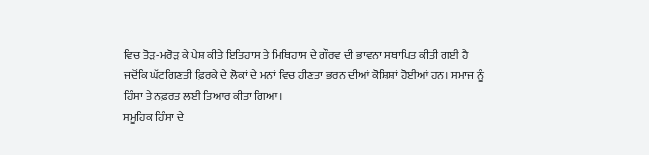ਵਿਚ ਤੋੜ-ਮਰੋੜ ਕੇ ਪੇਸ਼ ਕੀਤੇ ਇਤਿਹਾਸ ਤੇ ਮਿਥਿਹਾਸ ਦੇ ਗੌਰਵ ਦੀ ਭਾਵਨਾ ਸਥਾਪਿਤ ਕੀਤੀ ਗਈ ਹੈ ਜਦੋਂਕਿ ਘੱਟਗਿਣਤੀ ਫ਼ਿਰਕੇ ਦੇ ਲੋਕਾਂ ਦੇ ਮਨਾਂ ਵਿਚ ਹੀਣਤਾ ਭਰਨ ਦੀਆਂ ਕੋਸ਼ਿਸ਼ਾਂ ਹੋਈਆਂ ਹਨ। ਸਮਾਜ ਨੂੰ ਹਿੰਸਾ ਤੇ ਨਫ਼ਰਤ ਲਈ ਤਿਆਰ ਕੀਤਾ ਗਿਆ।
ਸਮੂਹਿਕ ਹਿੰਸਾ ਦੇ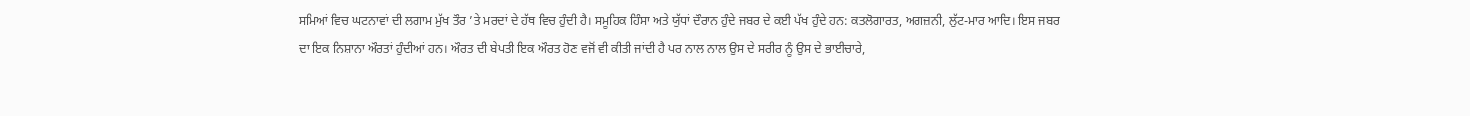ਸਮਿਆਂ ਵਿਚ ਘਟਨਾਵਾਂ ਦੀ ਲਗਾਮ ਮੁੱਖ ਤੌਰ ’ਤੇ ਮਰਦਾਂ ਦੇ ਹੱਥ ਵਿਚ ਹੁੰਦੀ ਹੈ। ਸਮੂਹਿਕ ਹਿੰਸਾ ਅਤੇ ਯੁੱਧਾਂ ਦੌਰਾਨ ਹੁੰਦੇ ਜਬਰ ਦੇ ਕਈ ਪੱਖ ਹੁੰਦੇ ਹਨ: ਕਤਲੋਗਾਰਤ, ਅਗਜ਼ਨੀ, ਲੁੱਟ-ਮਾਰ ਆਦਿ। ਇਸ ਜਬਰ ਦਾ ਇਕ ਨਿਸ਼ਾਨਾ ਔਰਤਾਂ ਹੁੰਦੀਆਂ ਹਨ। ਔਰਤ ਦੀ ਬੇਪਤੀ ਇਕ ਔਰਤ ਹੋਣ ਵਜੋਂ ਵੀ ਕੀਤੀ ਜਾਂਦੀ ਹੈ ਪਰ ਨਾਲ ਨਾਲ ਉਸ ਦੇ ਸਰੀਰ ਨੂੰ ਉਸ ਦੇ ਭਾਈਚਾਰੇ,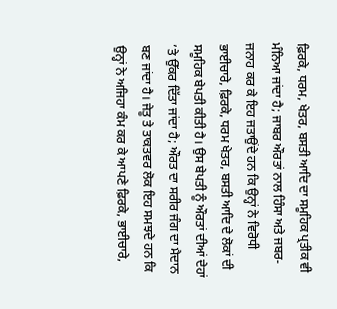ਫ਼ਿਰਕੇ, ਧਰਮ, ਖੇਤਰ, ਬਸਤੀ ਆਦਿ ਦਾ ਸਮੂਹਿਕ ਪ੍ਰਤੀਕ ਵੀ ਮੰਨਿਆ ਜਾਂਦਾ ਹੈ; ਜਾਬਰ ਔਰਤਾਂ ਨਾਲ ਹਿੰਸਾ ਅਤੇ ਜਬਰ-ਜਨਾਹ ਕਰ ਕੇ ਇਹ ਜਤਾਉਂਦੇ ਹਨ ਕਿ ਉਨ੍ਹਾਂ ਨੇ ਵਿਰੋਧੀ ਭਾਈਚਾਰੇ, ਫ਼ਿਰਕੇ, ਧਰਮ ਖੇਤਰ, ਬਸਤੀ ਆਦਿ ਦੇ ਲੋਕਾਂ ਦੀ ਸਮੂਹਿਕ ਬੇਪਤੀ ਕੀਤੀ ਹੈ। ਉਸ ਬੇਪਤੀ ਨੂੰ ਔਰਤਾਂ ਦੀਆਂ ਦੇਹਾਂ ’ਤੇ ਉੱਕਰ ਦਿੱਤਾ ਜਾਂਦਾ ਹੈ; ਔਰਤ ਦਾ ਸਰੀਰ ਜੰਗ ਦਾ ਮੈਦਾਨ ਬਣ ਜਾਂਦਾ ਹੈ। ਜੇਤੂ ਤੇ ਤਾਕਤਵਰ ਲੋਕ ਇਹ ਸਮਝਦੇ ਹਨ ਕਿ ਉਨ੍ਹਾਂ ਨੇ ਅਜਿਹਾ ਕੰਮ ਕਰ ਕੇ ਆਪਣੇ ਫ਼ਿਰਕੇ, ਭਾਈਚਾਰੇ,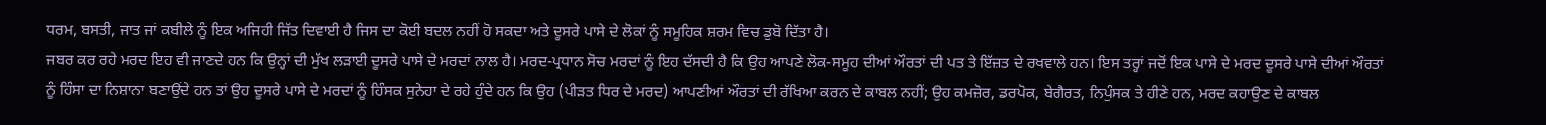ਧਰਮ, ਬਸਤੀ, ਜਾਤ ਜਾਂ ਕਬੀਲੇ ਨੂੰ ਇਕ ਅਜਿਹੀ ਜਿੱਤ ਦਿਵਾਈ ਹੈ ਜਿਸ ਦਾ ਕੋਈ ਬਦਲ ਨਹੀਂ ਹੋ ਸਕਦਾ ਅਤੇ ਦੂਸਰੇ ਪਾਸੇ ਦੇ ਲੋਕਾਂ ਨੂੰ ਸਮੂਹਿਕ ਸ਼ਰਮ ਵਿਚ ਡੁਬੋ ਦਿੱਤਾ ਹੈ।
ਜਬਰ ਕਰ ਰਹੇ ਮਰਦ ਇਹ ਵੀ ਜਾਣਦੇ ਹਨ ਕਿ ਉਨ੍ਹਾਂ ਦੀ ਮੁੱਖ ਲੜਾਈ ਦੂਸਰੇ ਪਾਸੇ ਦੇ ਮਰਦਾਂ ਨਾਲ ਹੈ। ਮਰਦ-ਪ੍ਰਧਾਨ ਸੋਚ ਮਰਦਾਂ ਨੂੰ ਇਹ ਦੱਸਦੀ ਹੈ ਕਿ ਉਹ ਆਪਣੇ ਲੋਕ-ਸਮੂਹ ਦੀਆਂ ਔਰਤਾਂ ਦੀ ਪਤ ਤੇ ਇੱਜ਼ਤ ਦੇ ਰਖਵਾਲੇ ਹਨ। ਇਸ ਤਰ੍ਹਾਂ ਜਦੋਂ ਇਕ ਪਾਸੇ ਦੇ ਮਰਦ ਦੂਸਰੇ ਪਾਸੇ ਦੀਆਂ ਔਰਤਾਂ ਨੂੰ ਹਿੰਸਾ ਦਾ ਨਿਸ਼ਾਨਾ ਬਣਾਉਂਦੇ ਹਨ ਤਾਂ ਉਹ ਦੂਸਰੇ ਪਾਸੇ ਦੇ ਮਰਦਾਂ ਨੂੰ ਹਿੰਸਕ ਸੁਨੇਹਾ ਦੇ ਰਹੇ ਹੁੰਦੇ ਹਨ ਕਿ ਉਹ (ਪੀੜਤ ਧਿਰ ਦੇ ਮਰਦ) ਆਪਣੀਆਂ ਔਰਤਾਂ ਦੀ ਰੱਖਿਆ ਕਰਨ ਦੇ ਕਾਬਲ ਨਹੀਂ; ਉਹ ਕਮਜ਼ੋਰ, ਡਰਪੋਕ, ਬੇਗੈਰਤ, ਨਿਪੁੰਸਕ ਤੇ ਹੀਣੇ ਹਨ, ਮਰਦ ਕਹਾਉਣ ਦੇ ਕਾਬਲ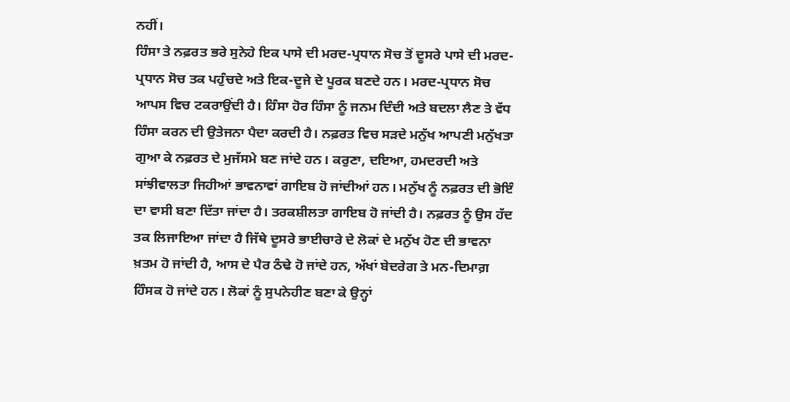ਨਹੀਂ।
ਹਿੰਸਾ ਤੇ ਨਫ਼ਰਤ ਭਰੇ ਸੁਨੇਹੇ ਇਕ ਪਾਸੇ ਦੀ ਮਰਦ-ਪ੍ਰਧਾਨ ਸੋਚ ਤੋਂ ਦੂਸਰੇ ਪਾਸੇ ਦੀ ਮਰਦ-ਪ੍ਰਧਾਨ ਸੋਚ ਤਕ ਪਹੁੰਚਦੇ ਅਤੇ ਇਕ-ਦੂਜੇ ਦੇ ਪੂਰਕ ਬਣਦੇ ਹਨ। ਮਰਦ-ਪ੍ਰਧਾਨ ਸੋਚ ਆਪਸ ਵਿਚ ਟਕਰਾਉਂਦੀ ਹੈ। ਹਿੰਸਾ ਹੋਰ ਹਿੰਸਾ ਨੂੰ ਜਨਮ ਦਿੰਦੀ ਅਤੇ ਬਦਲਾ ਲੈਣ ਤੇ ਵੱਧ ਹਿੰਸਾ ਕਰਨ ਦੀ ਉਤੇਜਨਾ ਪੈਦਾ ਕਰਦੀ ਹੈ। ਨਫ਼ਰਤ ਵਿਚ ਸੜਦੇ ਮਨੁੱਖ ਆਪਣੀ ਮਨੁੱਖਤਾ ਗੁਆ ਕੇ ਨਫ਼ਰਤ ਦੇ ਮੁਜੱਸਮੇ ਬਣ ਜਾਂਦੇ ਹਨ। ਕਰੁਣਾ, ਦਇਆ, ਹਮਦਰਦੀ ਅਤੇ ਸਾਂਝੀਵਾਲਤਾ ਜਿਹੀਆਂ ਭਾਵਨਾਵਾਂ ਗਾਇਬ ਹੋ ਜਾਂਦੀਆਂ ਹਨ। ਮਨੁੱਖ ਨੂੰ ਨਫ਼ਰਤ ਦੀ ਭੋਇੰ ਦਾ ਵਾਸੀ ਬਣਾ ਦਿੱਤਾ ਜਾਂਦਾ ਹੈ। ਤਰਕਸ਼ੀਲਤਾ ਗਾਇਬ ਹੋ ਜਾਂਦੀ ਹੈ। ਨਫ਼ਰਤ ਨੂੰ ਉਸ ਹੱਦ ਤਕ ਲਿਜਾਇਆ ਜਾਂਦਾ ਹੈ ਜਿੱਥੇ ਦੂਸਰੇ ਭਾਈਚਾਰੇ ਦੇ ਲੋਕਾਂ ਦੇ ਮਨੁੱਖ ਹੋਣ ਦੀ ਭਾਵਨਾ ਖ਼ਤਮ ਹੋ ਜਾਂਦੀ ਹੈ, ਆਸ ਦੇ ਪੈਰ ਠੰਢੇ ਹੋ ਜਾਂਦੇ ਹਨ, ਅੱਖਾਂ ਬੇਦਰੇਗ ਤੇ ਮਨ-ਦਿਮਾਗ਼ ਹਿੰਸਕ ਹੋ ਜਾਂਦੇ ਹਨ। ਲੋਕਾਂ ਨੂੰ ਸੁਪਨੇਹੀਣ ਬਣਾ ਕੇ ਉਨ੍ਹਾਂ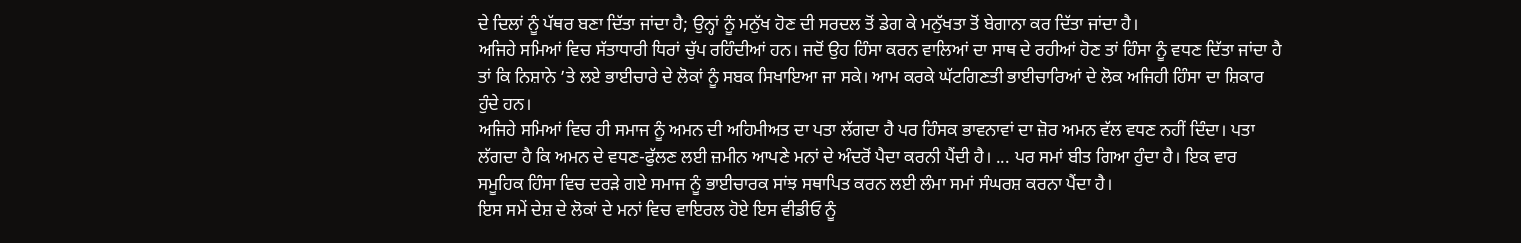ਦੇ ਦਿਲਾਂ ਨੂੰ ਪੱਥਰ ਬਣਾ ਦਿੱਤਾ ਜਾਂਦਾ ਹੈ; ਉਨ੍ਹਾਂ ਨੂੰ ਮਨੁੱਖ ਹੋਣ ਦੀ ਸਰਦਲ ਤੋਂ ਡੇਗ ਕੇ ਮਨੁੱਖਤਾ ਤੋਂ ਬੇਗਾਨਾ ਕਰ ਦਿੱਤਾ ਜਾਂਦਾ ਹੈ।
ਅਜਿਹੇ ਸਮਿਆਂ ਵਿਚ ਸੱਤਾਧਾਰੀ ਧਿਰਾਂ ਚੁੱਪ ਰਹਿੰਦੀਆਂ ਹਨ। ਜਦੋਂ ਉਹ ਹਿੰਸਾ ਕਰਨ ਵਾਲਿਆਂ ਦਾ ਸਾਥ ਦੇ ਰਹੀਆਂ ਹੋਣ ਤਾਂ ਹਿੰਸਾ ਨੂੰ ਵਧਣ ਦਿੱਤਾ ਜਾਂਦਾ ਹੈ ਤਾਂ ਕਿ ਨਿਸ਼ਾਨੇ ’ਤੇ ਲਏ ਭਾਈਚਾਰੇ ਦੇ ਲੋਕਾਂ ਨੂੰ ਸਬਕ ਸਿਖਾਇਆ ਜਾ ਸਕੇ। ਆਮ ਕਰਕੇ ਘੱਟਗਿਣਤੀ ਭਾਈਚਾਰਿਆਂ ਦੇ ਲੋਕ ਅਜਿਹੀ ਹਿੰਸਾ ਦਾ ਸ਼ਿਕਾਰ ਹੁੰਦੇ ਹਨ।
ਅਜਿਹੇ ਸਮਿਆਂ ਵਿਚ ਹੀ ਸਮਾਜ ਨੂੰ ਅਮਨ ਦੀ ਅਹਿਮੀਅਤ ਦਾ ਪਤਾ ਲੱਗਦਾ ਹੈ ਪਰ ਹਿੰਸਕ ਭਾਵਨਾਵਾਂ ਦਾ ਜ਼ੋਰ ਅਮਨ ਵੱਲ ਵਧਣ ਨਹੀਂ ਦਿੰਦਾ। ਪਤਾ ਲੱਗਦਾ ਹੈ ਕਿ ਅਮਨ ਦੇ ਵਧਣ-ਫੁੱਲਣ ਲਈ ਜ਼ਮੀਨ ਆਪਣੇ ਮਨਾਂ ਦੇ ਅੰਦਰੋਂ ਪੈਦਾ ਕਰਨੀ ਪੈਂਦੀ ਹੈ। ... ਪਰ ਸਮਾਂ ਬੀਤ ਗਿਆ ਹੁੰਦਾ ਹੈ। ਇਕ ਵਾਰ ਸਮੂਹਿਕ ਹਿੰਸਾ ਵਿਚ ਦਰੜੇ ਗਏ ਸਮਾਜ ਨੂੰ ਭਾਈਚਾਰਕ ਸਾਂਝ ਸਥਾਪਿਤ ਕਰਨ ਲਈ ਲੰਮਾ ਸਮਾਂ ਸੰਘਰਸ਼ ਕਰਨਾ ਪੈਂਦਾ ਹੈ।
ਇਸ ਸਮੇਂ ਦੇਸ਼ ਦੇ ਲੋਕਾਂ ਦੇ ਮਨਾਂ ਵਿਚ ਵਾਇਰਲ ਹੋਏ ਇਸ ਵੀਡੀਓ ਨੂੰ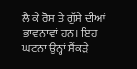ਲੈ ਕੇ ਰੋਸ ਤੇ ਗੁੱਸੇ ਦੀਆਂ ਭਾਵਨਾਵਾਂ ਹਨ। ਇਹ ਘਟਨਾ ਉਨ੍ਹਾਂ ਸੈਂਕੜੇ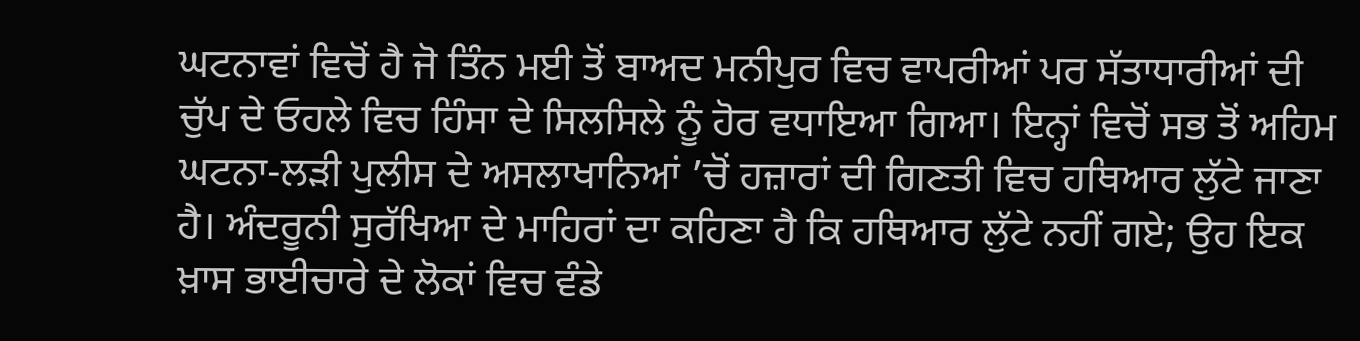ਘਟਨਾਵਾਂ ਵਿਚੋਂ ਹੈ ਜੋ ਤਿੰਨ ਮਈ ਤੋਂ ਬਾਅਦ ਮਨੀਪੁਰ ਵਿਚ ਵਾਪਰੀਆਂ ਪਰ ਸੱਤਾਧਾਰੀਆਂ ਦੀ ਚੁੱਪ ਦੇ ਓਹਲੇ ਵਿਚ ਹਿੰਸਾ ਦੇ ਸਿਲਸਿਲੇ ਨੂੰ ਹੋਰ ਵਧਾਇਆ ਗਿਆ। ਇਨ੍ਹਾਂ ਵਿਚੋਂ ਸਭ ਤੋਂ ਅਹਿਮ ਘਟਨਾ-ਲੜੀ ਪੁਲੀਸ ਦੇ ਅਸਲਾਖਾਨਿਆਂ ’ਚੋਂ ਹਜ਼ਾਰਾਂ ਦੀ ਗਿਣਤੀ ਵਿਚ ਹਥਿਆਰ ਲੁੱਟੇ ਜਾਣਾ ਹੈ। ਅੰਦਰੂਨੀ ਸੁਰੱਖਿਆ ਦੇ ਮਾਹਿਰਾਂ ਦਾ ਕਹਿਣਾ ਹੈ ਕਿ ਹਥਿਆਰ ਲੁੱਟੇ ਨਹੀਂ ਗਏ; ਉਹ ਇਕ ਖ਼ਾਸ ਭਾਈਚਾਰੇ ਦੇ ਲੋਕਾਂ ਵਿਚ ਵੰਡੇ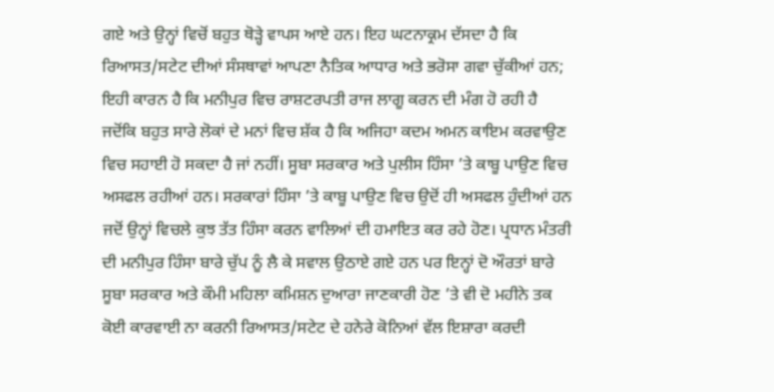ਗਏ ਅਤੇ ਉਨ੍ਹਾਂ ਵਿਚੋਂ ਬਹੁਤ ਥੋੜ੍ਹੇ ਵਾਪਸ ਆਏ ਹਨ। ਇਹ ਘਟਨਾਕ੍ਰਮ ਦੱਸਦਾ ਹੈ ਕਿ ਰਿਆਸਤ/ਸਟੇਟ ਦੀਆਂ ਸੰਸਥਾਵਾਂ ਆਪਣਾ ਨੈਤਿਕ ਆਧਾਰ ਅਤੇ ਭਰੋਸਾ ਗਵਾ ਚੁੱਕੀਆਂ ਹਨ; ਇਹੀ ਕਾਰਨ ਹੈ ਕਿ ਮਨੀਪੁਰ ਵਿਚ ਰਾਸ਼ਟਰਪਤੀ ਰਾਜ ਲਾਗੂ ਕਰਨ ਦੀ ਮੰਗ ਹੋ ਰਹੀ ਹੈ ਜਦੋਂਕਿ ਬਹੁਤ ਸਾਰੇ ਲੋਕਾਂ ਦੇ ਮਨਾਂ ਵਿਚ ਸ਼ੱਕ ਹੈ ਕਿ ਅਜਿਹਾ ਕਦਮ ਅਮਨ ਕਾਇਮ ਕਰਵਾਉਣ ਵਿਚ ਸਹਾਈ ਹੋ ਸਕਦਾ ਹੈ ਜਾਂ ਨਹੀਂ। ਸੂਬਾ ਸਰਕਾਰ ਅਤੇ ਪੁਲੀਸ ਹਿੰਸਾ ’ਤੇ ਕਾਬੂ ਪਾਉਣ ਵਿਚ ਅਸਫਲ ਰਹੀਆਂ ਹਨ। ਸਰਕਾਰਾਂ ਹਿੰਸਾ ’ਤੇ ਕਾਬੂ ਪਾਉਣ ਵਿਚ ਉਦੋਂ ਹੀ ਅਸਫਲ ਹੁੰਦੀਆਂ ਹਨ ਜਦੋਂ ਉਨ੍ਹਾਂ ਵਿਚਲੇ ਕੁਝ ਤੱਤ ਹਿੰਸਾ ਕਰਨ ਵਾਲਿਆਂ ਦੀ ਹਮਾਇਤ ਕਰ ਰਹੇ ਹੋਣ। ਪ੍ਰਧਾਨ ਮੰਤਰੀ ਦੀ ਮਨੀਪੁਰ ਹਿੰਸਾ ਬਾਰੇ ਚੁੱਪ ਨੂੰ ਲੈ ਕੇ ਸਵਾਲ ਉਠਾਏ ਗਏ ਹਨ ਪਰ ਇਨ੍ਹਾਂ ਦੋ ਔਰਤਾਂ ਬਾਰੇ ਸੂਬਾ ਸਰਕਾਰ ਅਤੇ ਕੌਮੀ ਮਹਿਲਾ ਕਮਿਸ਼ਨ ਦੁਆਰਾ ਜਾਣਕਾਰੀ ਹੋਣ ’ਤੇ ਵੀ ਦੋ ਮਹੀਨੇ ਤਕ ਕੋਈ ਕਾਰਵਾਈ ਨਾ ਕਰਨੀ ਰਿਆਸਤ/ਸਟੇਟ ਦੇ ਹਨੇਰੇ ਕੋਨਿਆਂ ਵੱਲ ਇਸ਼ਾਰਾ ਕਰਦੀ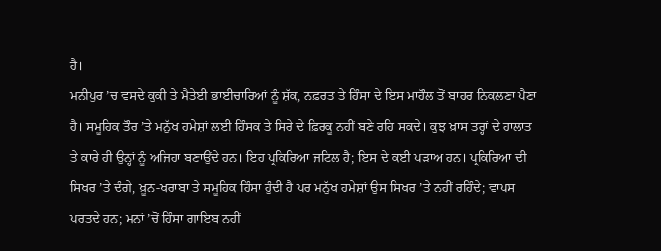ਹੈ।
ਮਨੀਪੁਰ ’ਚ ਵਸਦੇ ਕੁਕੀ ਤੇ ਮੈਤੇਈ ਭਾਈਚਾਰਿਆਂ ਨੂੰ ਸ਼ੱਕ, ਨਫ਼ਰਤ ਤੇ ਹਿੰਸਾ ਦੇ ਇਸ ਮਾਹੌਲ ਤੋਂ ਬਾਹਰ ਨਿਕਲਣਾ ਪੈਣਾ ਹੈ। ਸਮੂਹਿਕ ਤੌਰ ’ਤੇ ਮਨੁੱਖ ਹਮੇਸ਼ਾਂ ਲਈ ਹਿੰਸਕ ਤੇ ਸਿਰੇ ਦੇ ਫ਼ਿਰਕੂ ਨਹੀਂ ਬਣੇ ਰਹਿ ਸਕਦੇ। ਕੁਝ ਖ਼ਾਸ ਤਰ੍ਹਾਂ ਦੇ ਹਾਲਾਤ ਤੇ ਕਾਰੇ ਹੀ ਉਨ੍ਹਾਂ ਨੂੰ ਅਜਿਹਾ ਬਣਾਉਂਦੇ ਹਨ। ਇਹ ਪ੍ਰਕਿਰਿਆ ਜਟਿਲ ਹੈ; ਇਸ ਦੇ ਕਈ ਪੜਾਅ ਹਨ। ਪ੍ਰਕਿਰਿਆ ਦੀ ਸਿਖਰ ’ਤੇ ਦੰਗੇ, ਖ਼ੂਨ-ਖਰਾਬਾ ਤੇ ਸਮੂਹਿਕ ਹਿੰਸਾ ਹੁੰਦੀ ਹੈ ਪਰ ਮਨੁੱਖ ਹਮੇਸ਼ਾਂ ਉਸ ਸਿਖਰ ’ਤੇ ਨਹੀਂ ਰਹਿੰਦੇ; ਵਾਪਸ ਪਰਤਦੇ ਹਨ; ਮਨਾਂ ’ਚੋਂ ਹਿੰਸਾ ਗਾਇਬ ਨਹੀਂ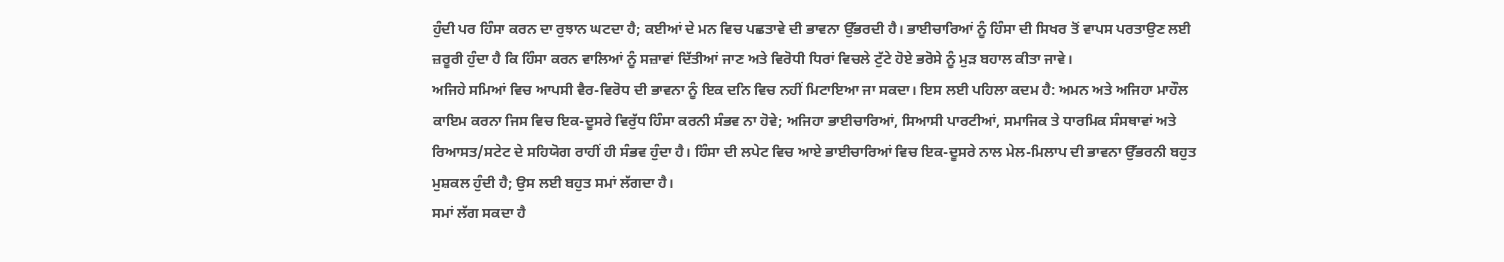ਹੁੰਦੀ ਪਰ ਹਿੰਸਾ ਕਰਨ ਦਾ ਰੁਝਾਨ ਘਟਦਾ ਹੈ; ਕਈਆਂ ਦੇ ਮਨ ਵਿਚ ਪਛਤਾਵੇ ਦੀ ਭਾਵਨਾ ਉੱਭਰਦੀ ਹੈ। ਭਾਈਚਾਰਿਆਂ ਨੂੰ ਹਿੰਸਾ ਦੀ ਸਿਖਰ ਤੋਂ ਵਾਪਸ ਪਰਤਾਉਣ ਲਈ ਜ਼ਰੂਰੀ ਹੁੰਦਾ ਹੈ ਕਿ ਹਿੰਸਾ ਕਰਨ ਵਾਲਿਆਂ ਨੂੰ ਸਜ਼ਾਵਾਂ ਦਿੱਤੀਆਂ ਜਾਣ ਅਤੇ ਵਿਰੋਧੀ ਧਿਰਾਂ ਵਿਚਲੇ ਟੁੱਟੇ ਹੋਏ ਭਰੋਸੇ ਨੂੰ ਮੁੜ ਬਹਾਲ ਕੀਤਾ ਜਾਵੇ।
ਅਜਿਹੇ ਸਮਿਆਂ ਵਿਚ ਆਪਸੀ ਵੈਰ-ਵਿਰੋਧ ਦੀ ਭਾਵਨਾ ਨੂੰ ਇਕ ਦਨਿ ਵਿਚ ਨਹੀਂ ਮਿਟਾਇਆ ਜਾ ਸਕਦਾ। ਇਸ ਲਈ ਪਹਿਲਾ ਕਦਮ ਹੈ: ਅਮਨ ਅਤੇ ਅਜਿਹਾ ਮਾਹੌਲ ਕਾਇਮ ਕਰਨਾ ਜਿਸ ਵਿਚ ਇਕ-ਦੂਸਰੇ ਵਿਰੁੱਧ ਹਿੰਸਾ ਕਰਨੀ ਸੰਭਵ ਨਾ ਹੋਵੇ; ਅਜਿਹਾ ਭਾਈਚਾਰਿਆਂ, ਸਿਆਸੀ ਪਾਰਟੀਆਂ, ਸਮਾਜਿਕ ਤੇ ਧਾਰਮਿਕ ਸੰਸਥਾਵਾਂ ਅਤੇ ਰਿਆਸਤ/ਸਟੇਟ ਦੇ ਸਹਿਯੋਗ ਰਾਹੀਂ ਹੀ ਸੰਭਵ ਹੁੰਦਾ ਹੈ। ਹਿੰਸਾ ਦੀ ਲਪੇਟ ਵਿਚ ਆਏ ਭਾਈਚਾਰਿਆਂ ਵਿਚ ਇਕ-ਦੂਸਰੇ ਨਾਲ ਮੇਲ-ਮਿਲਾਪ ਦੀ ਭਾਵਨਾ ਉੱਭਰਨੀ ਬਹੁਤ ਮੁਸ਼ਕਲ ਹੁੰਦੀ ਹੈ; ਉਸ ਲਈ ਬਹੁਤ ਸਮਾਂ ਲੱਗਦਾ ਹੈ।
ਸਮਾਂ ਲੱਗ ਸਕਦਾ ਹੈ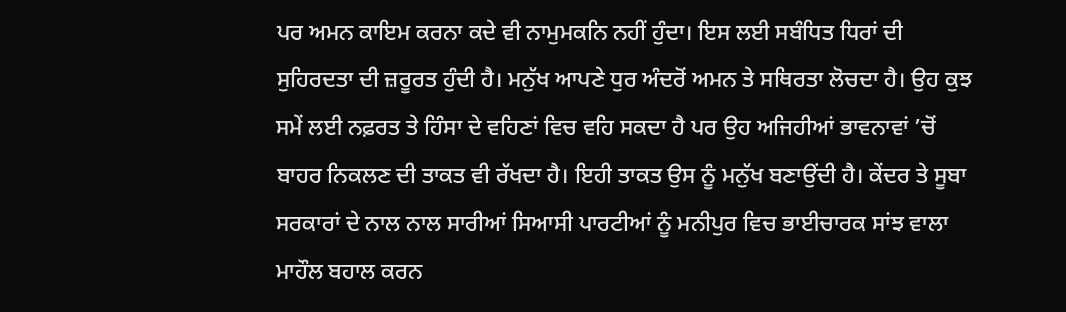ਪਰ ਅਮਨ ਕਾਇਮ ਕਰਨਾ ਕਦੇ ਵੀ ਨਾਮੁਮਕਨਿ ਨਹੀਂ ਹੁੰਦਾ। ਇਸ ਲਈ ਸਬੰਧਿਤ ਧਿਰਾਂ ਦੀ ਸੁਹਿਰਦਤਾ ਦੀ ਜ਼ਰੂਰਤ ਹੁੰਦੀ ਹੈ। ਮਨੁੱਖ ਆਪਣੇ ਧੁਰ ਅੰਦਰੋਂ ਅਮਨ ਤੇ ਸਥਿਰਤਾ ਲੋਚਦਾ ਹੈ। ਉਹ ਕੁਝ ਸਮੇਂ ਲਈ ਨਫ਼ਰਤ ਤੇ ਹਿੰਸਾ ਦੇ ਵਹਿਣਾਂ ਵਿਚ ਵਹਿ ਸਕਦਾ ਹੈ ਪਰ ਉਹ ਅਜਿਹੀਆਂ ਭਾਵਨਾਵਾਂ ’ਚੋਂ ਬਾਹਰ ਨਿਕਲਣ ਦੀ ਤਾਕਤ ਵੀ ਰੱਖਦਾ ਹੈ। ਇਹੀ ਤਾਕਤ ਉਸ ਨੂੰ ਮਨੁੱਖ ਬਣਾਉਂਦੀ ਹੈ। ਕੇਂਦਰ ਤੇ ਸੂਬਾ ਸਰਕਾਰਾਂ ਦੇ ਨਾਲ ਨਾਲ ਸਾਰੀਆਂ ਸਿਆਸੀ ਪਾਰਟੀਆਂ ਨੂੰ ਮਨੀਪੁਰ ਵਿਚ ਭਾਈਚਾਰਕ ਸਾਂਝ ਵਾਲਾ ਮਾਹੌਲ ਬਹਾਲ ਕਰਨ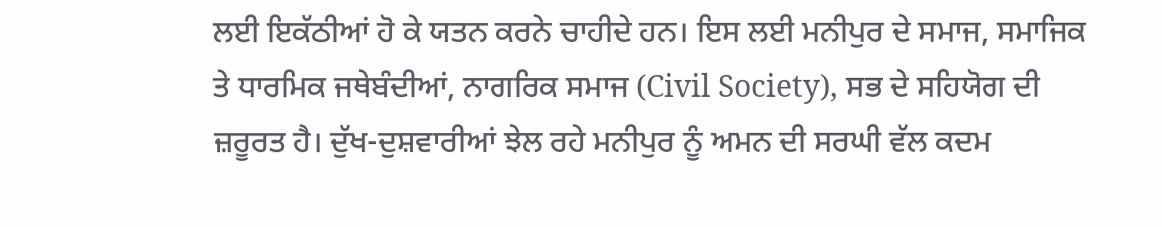ਲਈ ਇਕੱਠੀਆਂ ਹੋ ਕੇ ਯਤਨ ਕਰਨੇ ਚਾਹੀਦੇ ਹਨ। ਇਸ ਲਈ ਮਨੀਪੁਰ ਦੇ ਸਮਾਜ, ਸਮਾਜਿਕ ਤੇ ਧਾਰਮਿਕ ਜਥੇਬੰਦੀਆਂ, ਨਾਗਰਿਕ ਸਮਾਜ (Civil Society), ਸਭ ਦੇ ਸਹਿਯੋਗ ਦੀ ਜ਼ਰੂਰਤ ਹੈ। ਦੁੱਖ-ਦੁਸ਼ਵਾਰੀਆਂ ਝੇਲ ਰਹੇ ਮਨੀਪੁਰ ਨੂੰ ਅਮਨ ਦੀ ਸਰਘੀ ਵੱਲ ਕਦਮ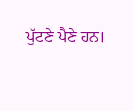ਪੁੱਟਣੇ ਪੈਣੇ ਹਨ।